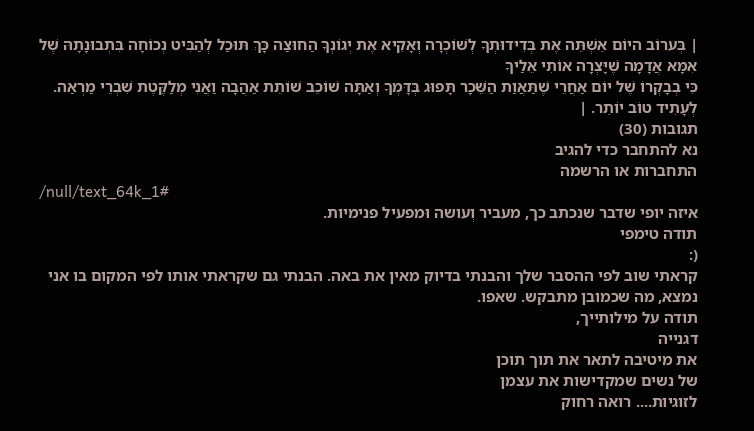| בְּערוֹב היוֹם אֵשְׁתֵּה אֶת בְּדִידוּתְךָ לְשׁוֹכְרָה וְאָקִיא אֶת יְגוֹנְךָ הַחוּצַה כָּךְ תּוּכַל לְהַבִּיט נְכוֹחָה בִּתְבוּנָתָהּ שֶׁל אִמָּא אֲדָמָה שֶׁיָּצְרָה אוֹתִי אֵלַיךָ
כִּי בְבָקְרוֹ שֶׁל יוֹם אַחֲרֵי שֶׁתַּאֲוַת הַשֵּׁכָר תָּפוּג בְּדָּמְךָ וְאַתָּה שׁוֹכֵב שׁוֹתֵת אַהֲבָה וַאֲנִי מְלַקֶּטֶת שִׁבְרֵי מַרְאַה.
לְעָתִיד טוֹב יוֹתֵר. |
תגובות (30)
נא להתחבר כדי להגיב
התחברות או הרשמה
/null/text_64k_1#
איזה יופי שדבר שנכתב כך, מעביר וְעושה וּמפעיל פנימיות.
תודה טימפי
(:
קראתי שוב לפי ההסבר שלך והבנתי בדיוק מאין את באה. הבנתי גם שקראתי אותו לפי המקום בו אני נמצא, מה שכמובן מתבקש. שאפו.
תודה על מילותייך,
דגנייה
את מיטיבה לתאר את תוך תוכן
של נשים שמקדישות את עצמן
לזוגיות.... רואה רחוק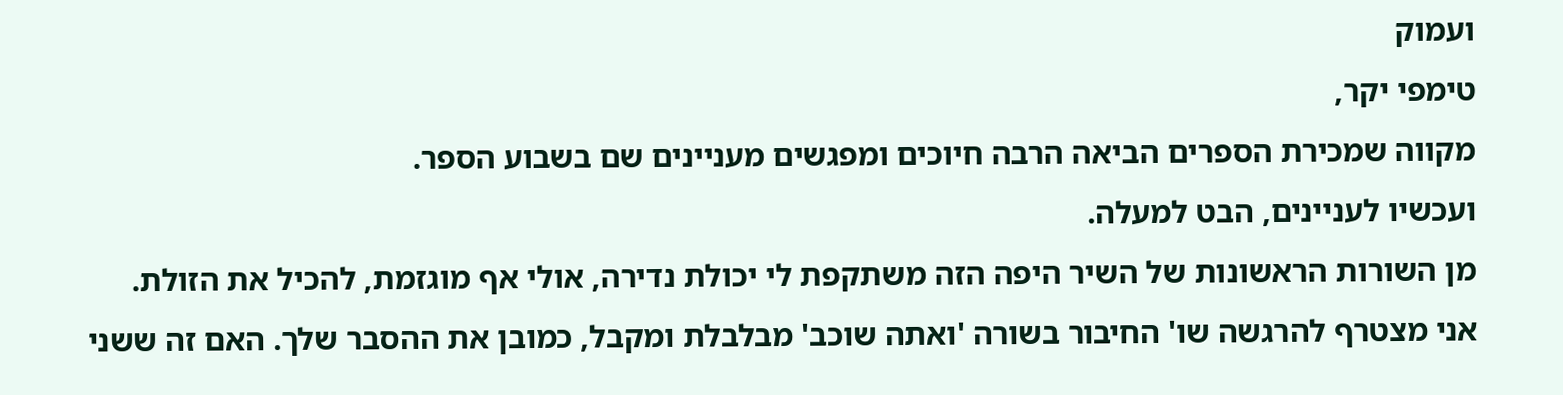ועמוק
טימפי יקר,
מקווה שמכירת הספרים הביאה הרבה חיוכים ומפגשים מעניינים שם בשבוע הספר.
ועכשיו לעניינים, הבט למעלה.
מן השורות הראשונות של השיר היפה הזה משתקפת לי יכולת נדירה, אולי אף מוגזמת, להכיל את הזולת.
אני מצטרף להרגשה שו' החיבור בשורה 'ואתה שוכב' מבלבלת ומקבל, כמובן את ההסבר שלך. האם זה ששני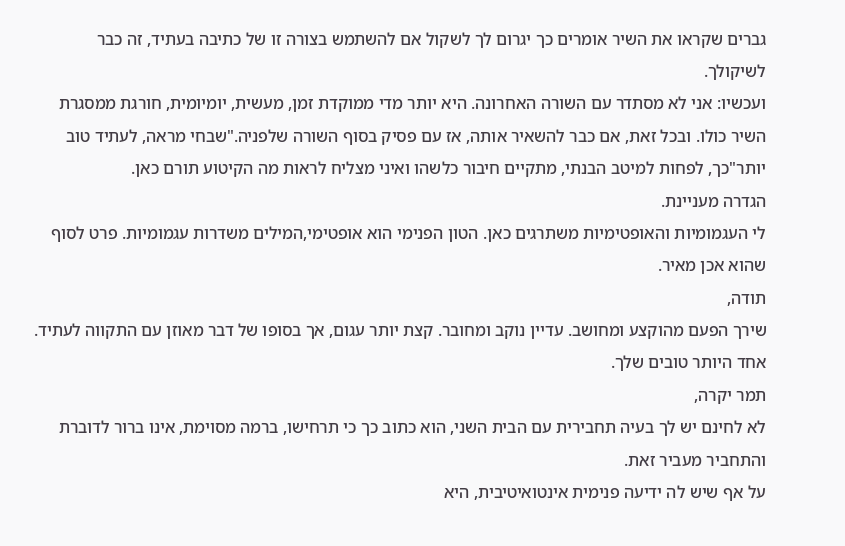גברים שקראו את השיר אומרים כך יגרום לך לשקול אם להשתמש בצורה זו של כתיבה בעתיד, זה כבר לשיקולך.
ועכשיו: אני לא מסתדר עם השורה האחרונה. היא יותר מדי ממוקדת זמן, מעשית, יומיומית, חורגת ממסגרת השיר כולו. ובכל זאת, אם כבר להשאיר אותה, אז עם פסיק בסוף השורה שלפניה."שבחי מראה, לעתיד טוב יותר"כך, לפחות למיטב הבנתי, מתקיים חיבור כלשהו ואיני מצליח לראות מה הקיטוע תורם כאן.
הגדרה מעניינת.
לי העגמומיות והאופטימיות משתרגים כאן. הטון הפנימי הוא אופטימי,המילים משדרות עגמומיות. פרט לסוף שהוא אכן מאיר.
תודה,
שירך הפעם מהוקצע ומחושב. עדיין נוקב ומחובר. קצת יותר עגום, אך בסופו של דבר מאוזן עם התקווה לעתיד. אחד היותר טובים שלך.
תמר יקרה,
לא לחינם יש לך בעיה תחבירית עם הבית השני, הוא כתוב כך כי תרחישו, ברמה מסוימת, אינו ברור לדוברת והתחביר מעביר זאת.
על אף שיש לה ידיעה פנימית אינטואיטיבית, היא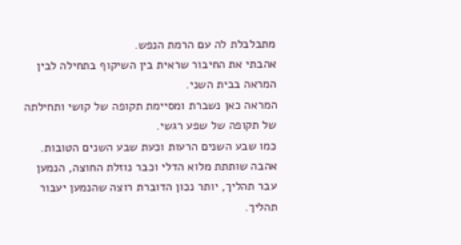מתבלבלת לה עם הרמת הנפש.
אהבתי את החיבור שראית בין השיקוף בתחילה לבין המראה בבית השני.
המראה כאן נשברת ומסיימת תקופה של קושי ותחילתה של תקופה של שפע רגשי.
כמו שבע השנים הרעות וכעת שבע השנים הטובות.
אהבה שותתת מלוא הדלי וכבר נוזלת החוצה, הנמען עבר תהליך, יותר נכון הדוברת רוצה שהנמען יעבור תהליך.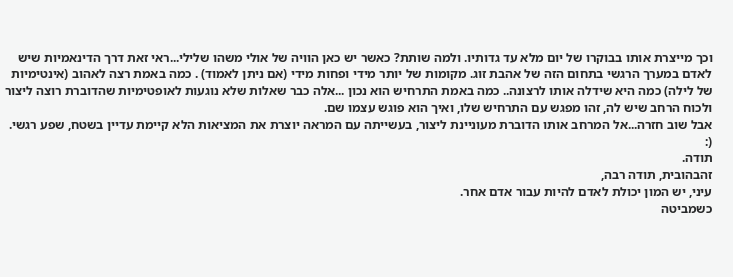וכך מייצרת אותו בבוקרו של יום מלא עד גדותיו. ולמה שותת? כאשר יש כאן הוויה של אולי משהו שלילי...ראי זאת דרך הדינאמיות שיש לאדם במערך הרגשי בתחום הזה של אהבת זוג. מקומות של יותר מידי ופחות מידי (אם ניתן לאמוד) . כמה באמת רצה לאהוב (אינטימיות של לילה) כמה היא שידלה אותו לרצונה.. כמה באמת התרחיש הוא נכון ...אלה כבר שאלות שלא נוגעות לאופטימיות שהדוברת רוצה ליצור ולכוח הרחב שיש לה, זהו מפגש עם התרחיש שלו, ואיך הוא פוגש עצמו שם.
אבל שוב חזרה...אל המרחב אותו הדוברת מעוניינת ליצור, בעשייתה עם המראה יוצרת את המציאות הלא קיימת עדיין בשטח, שפע רגשי.
(:
תודה.
זהבהובית, תודה רבה,
עיני, יש המון יכולת לאדם להיות עבור אדם אחר.
כשמביטה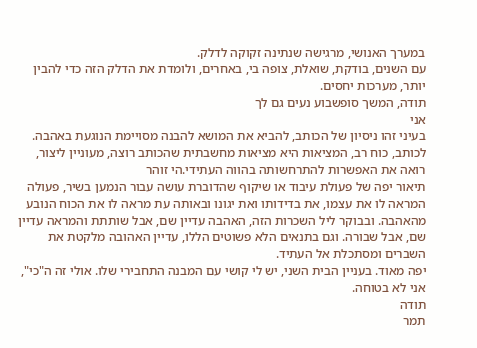במערך האנושי, מרגישה שנתינה זקוקה לדלק.
עם השנים, בודקת, שואלת, צופה בי, באחרים, ולומדת את הדלק הזה כדי להבין יותר, מערכות יחסים.
תודה, המשך סופשבוע נעים גם לך
אני
בעיני זהו ניסיון של הכותב, להביא את המושא להבנה מסויימת הנוגעת באהבה. לכותב, כוח רב, המציאות היא מציאות מחשבתית שהכותב רוצה, מעוניין ליצור, רואה את האפשרות להתרחשותה בהווה העתידי.הי זוהר
תיאור יפה של פעולת עיבוד או שיקוף שהדוברת עושה עבור הנמען בשיר, פעולה המראה לו את עצמו, את בדידותו ואת יגונו ובאותה עת מראה לו את הכוח הנובע מהאהבה. ובבוקר ליל השכרות הזה, האהבה עדיין שם, אבל שותתת והמראה עדיין שם, אבל שבורה. וגם בתנאים הלא פשוטים הללו, עדיין האהובה מלקטת את השברים ומסתכלת אל העתיד.
יפה מאוד. בעניין הבית השני, יש לי קושי עם המבנה התחבירי שלו. אולי זה ה"כי", אני לא בטוחה.
תודה
תמר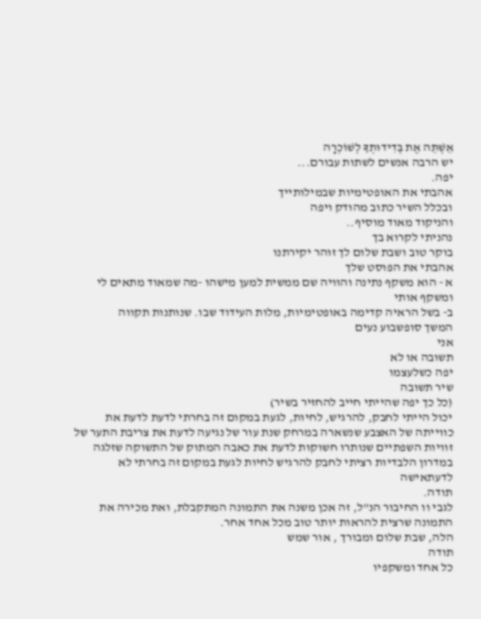אֵשְׁתֵּה אֶת בְּדִידוּתְךָ לְשׁוֹכְרָה
יש הרבה אנשים לשתות עבורם...
יפה.
אהבתי את האופטימיות שבמילותייך
ובכלל השיר כתוב מהודק ויפה
והניקוד מאוד מוסיף..
נהניתי לקרוא בך
בוקר טוב ושבת שלום לך זוהר יקירתנו
אהבתי את הפוסט שלך
א - הוא משקף נתינה והוויה שם ממשית למען מישהו -מה שמאוד מתאים לי ומשקף אותי
ב- בשל הראיה קדימה באופטימיות, מלות העידוד שבו. שנותנות תקווה
המשך סופשבוע נעים
אני
תשובה או לא
יפה כשלעצמו
שיר תשובה
(כל כך יפה שהייתי חייב להחזיר בשיר)
יכול הייתי לחבק, להרגיש, לחיות, לגעת במקום זה בחרתי לדעת לדעת את כווייתה של האצבע שנשארה במרחק שנת עור של נגיעה לדעת את צריבת התער של זוויות השפתיים שנותרו חשוקות לדעת את כאבה המתוק של התשוקה שזלגה במדרון הלבדיות רציתי לחבק להרגיש לחיות לגעת במקום זה בחרתי לא לדעתאישה
תודה.
לגבי וו החיבור הנ"ל, זה אכן משנה את התמונה המתקבלת, ואת מכירה את התמונה שרצית להראות יותר טוב מכל אחד אחר.
הלה, שבת שלום ומבורך , אור שמש
תודה
כל אחד ומשקפיו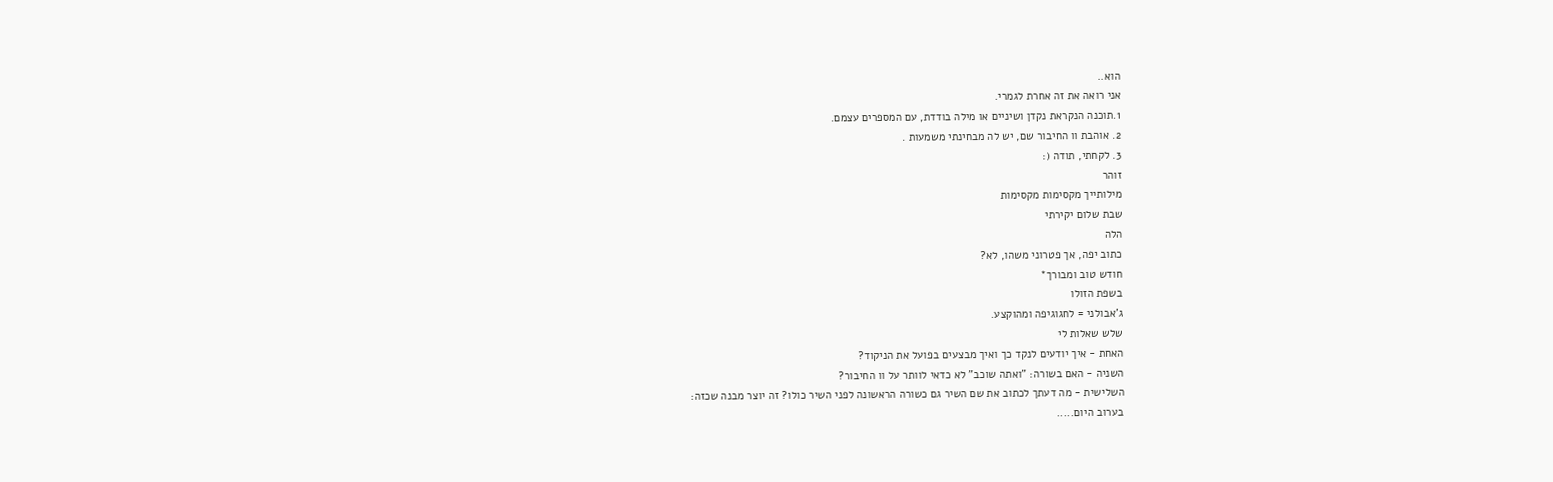הוא..
אני רואה את זה אחרת לגמרי.
1.תוכנה הנקראת נקדן ושיניים או מילה בודדת, עם המספרים עצמם.
2. אוהבת וו החיבור שם, יש לה מבחינתי משמעות .
3. לקחתי, תודה (:
זוהר
מילותייך מקסימות מקסימות
שבת שלום יקירתי
הלה
כתוב יפה, אך פטרוני משהו, לא?
חודש טוב ומבורך*
בשפת הזולו
ג'אבולני = לחגוגיפה ומהוקצע.
שלש שאלות לי
האחת - איך יודעים לנקד כך ואיך מבצעים בפועל את הניקוד?
השניה - האם בשורה: "ואתה שוכב" לא כדאי לוותר על וו החיבור?
השלישית - מה דעתך לכתוב את שם השיר גם כשורה הראשונה לפני השיר כולו? זה יוצר מבנה שכזה:
בערוב היום.....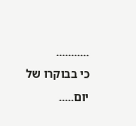...........
כי בבוקרו של יום.....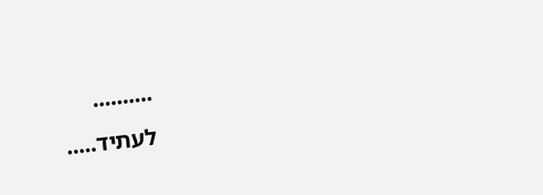..........
לעתיד.....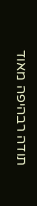תודה רבהיפה מאוד